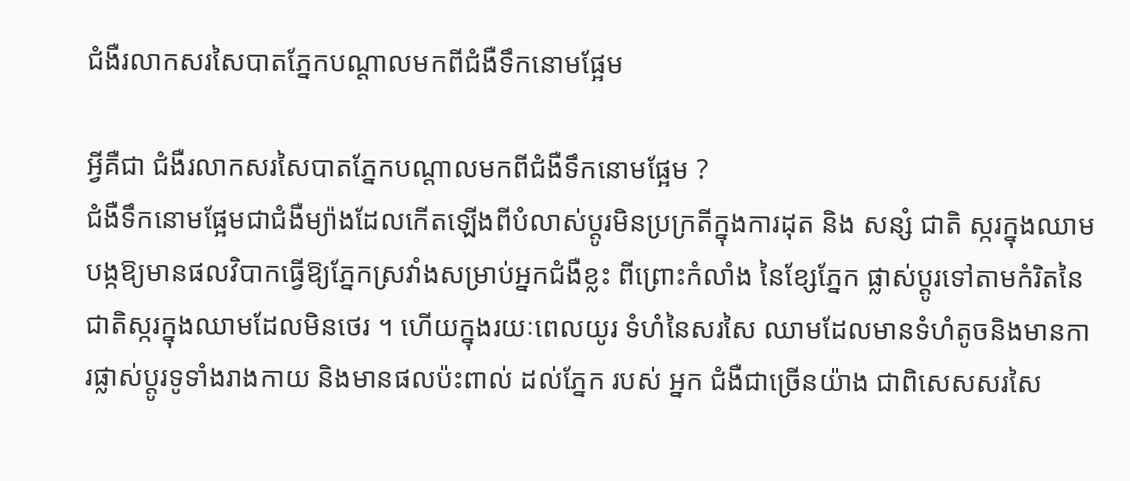ជំងឺរលាកសរសៃបាតភ្នែកបណ្តាលមកពីជំងឺទឹកនោមផ្អែម

អ្វីគឺជា ជំងឺរលាកសរសៃបាតភ្នែកបណ្តាលមកពីជំងឺទឹកនោមផ្អែម ?
ជំងឺទឹកនោមផ្អែមជាជំងឺម្យ៉ាងដែលកើតឡើងពីបំលាស់ប្តូរមិនប្រក្រតីក្នុងការដុត និង សន្សំ ជាតិ ស្ករក្នុងឈាម បង្កឱ្យមានផលវិបាកធ្វើឱ្យភ្នែកស្រវាំងសម្រាប់អ្នកជំងឺខ្លះ ពីព្រោះកំលាំង នៃខ្សែភ្នែក ផ្លាស់ប្តូរទៅតាមកំរិតនៃជាតិស្ករក្នុងឈាមដែលមិនថេរ ។ ហើយក្នុងរយៈពេលយូរ ទំហំនៃសរសៃ ឈាមដែលមានទំហំតូចនិងមានការផ្លាស់ប្តូរទូទាំងរាងកាយ និងមានផលប៉ះពាល់ ដល់ភ្នែក របស់ អ្នក ជំងឺជាច្រើនយ៉ាង ជាពិសេសសរសៃ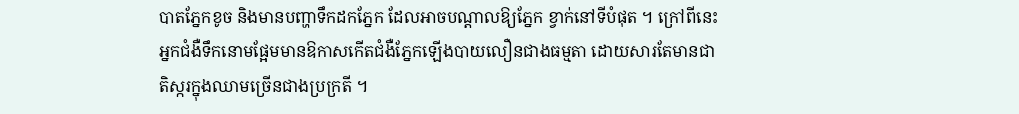បាតភ្នែកខូច និងមានបញ្ហាទឹកដកភ្នែក ដែលអាចបណ្តាលឱ្យភ្នែក ខ្វាក់នៅទីបំផុត ។ ក្រៅពីនេះអ្នកជំងឺទឹកនោមផ្អែមមានឱកាសកើតជំងឺភ្នែកឡើងបាយលឿនជាងធម្មតា ដោយសារតែមានជាតិស្ករក្នុងឈាមច្រើនជាងប្រក្រតី ។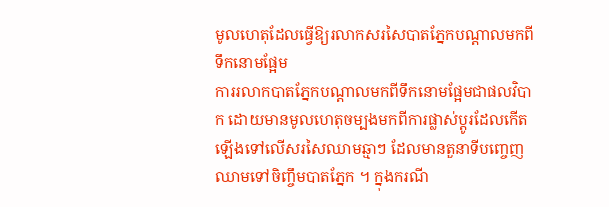មូលហេតុដែលធ្វើឱ្យរលាកសរសៃបាតភ្នែកបណ្តាលមកពីទឹកនោមផ្អែម
ការរលាកបាតភ្នែកបណ្តាលមកពីទឹកនោមផ្អែមជាផលវិបាក ដោយមានមូលហេតុចម្បងមកពីការផ្លាស់ប្តូរដែលកើតឡើងទៅលើសរសៃឈាមឆ្មាៗ ដែលមានតួនាទីបញ្ចេញឈាមទៅចិញ្ចឹមបាតភ្នែក ។ ក្នុងករណី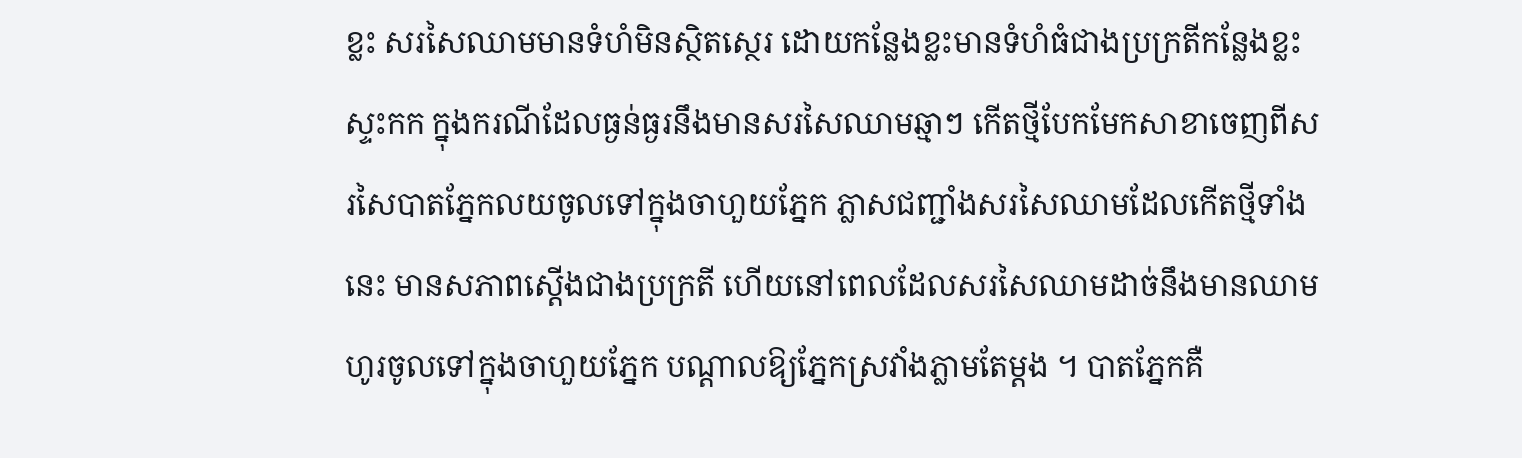ខ្លះ សរសៃឈាមមានទំហំមិនស្ថិតស្ថេរ ដោយកន្លែងខ្លះមានទំហំធំជាងប្រក្រតីកន្លែងខ្លះស្ទះកក ក្នុងករណីដែលធ្ងន់ធ្ងរនឹងមានសរសៃឈាមឆ្មាៗ កើតថ្មីបែកមែកសាខាចេញពីសរសៃបាតភ្នែកលយចូលទៅក្នុងចាហួយភ្នែក ភ្លាសជញ្ជាំងសរសៃឈាមដែលកើតថ្មីទាំងនេះ មានសភាពស្តើងជាងប្រក្រតី ហើយនៅពេលដែលសរសៃឈាមដាច់នឹងមានឈាមហូរចូលទៅក្នុងចាហួយភ្នែក បណ្តាលឱ្យភ្នែកស្រវាំងភ្លាមតែម្តង ។ បាតភ្នែកគឺ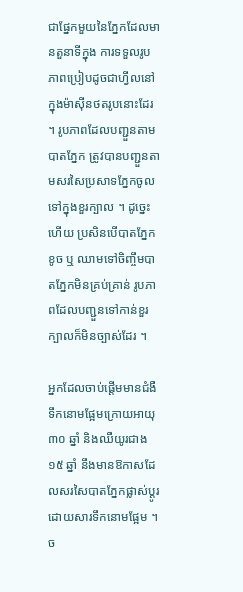ជាផ្នែកមួយនៃភ្នែកដែលមានតួនាទីក្នុង ការទទួលរូបភាពប្រៀបដូចជាហ្វីលនៅក្នុងម៉ាស៊ីនថតរូបនោះដែរ ។ រូបភាពដែលបញ្ជួនតាមបាតភ្នែក ត្រូវបានបញ្ជួនតាមសរសៃប្រសាទភ្នែកចូលទៅក្នុងខួរក្បាល ។ ដូច្នេះហើយ ប្រសិនបើបាតភ្នែកខូច ឬ ឈាមទៅចិញ្ចឹមបាតភ្នែកមិនគ្រប់គ្រាន់ រូបភាពដែលបញ្ជួនទៅកាន់ខួរក្បាលក៏មិនច្បាស់ដែរ ។

អ្នកដែលចាប់ផ្តើមមានជំងឺទឹកនោមផ្អែមក្រោយអាយុ ៣០ ឆ្នាំ និងឈឺយូរជាង ១៥ ឆ្នាំ នឹងមានឱកាសដែលសរសៃបាតភ្នែកផ្លាស់ប្តូរដោយសារទឹកនោមផ្អែម ។ ច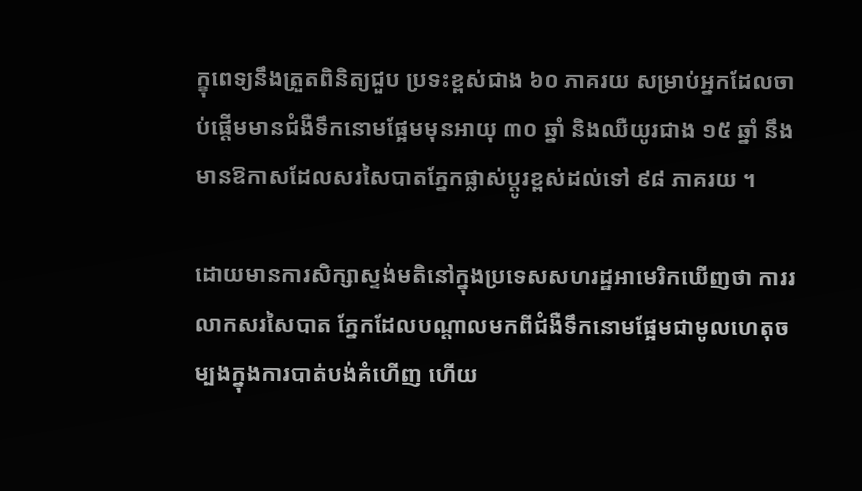ក្ខុពេទ្យនឹងត្រួតពិនិត្យជួប ប្រទះខ្ពស់ជាង ៦០ ភាគរយ សម្រាប់អ្នកដែលចាប់ផ្តើមមានជំងឺទឹកនោមផ្អែមមុនអាយុ ៣០ ឆ្នាំ និងឈឺយូរជាង ១៥ ឆ្នាំ នឹងមានឱកាសដែលសរសៃបាតភ្នែកផ្លាស់ប្តូរខ្ពស់ដល់ទៅ ៩៨ ភាគរយ ។

ដោយមានការសិក្សាស្ទង់មតិនៅក្នុងប្រទេសសហរដ្ឋអាមេរិកឃើញថា ការរលាកសរសៃបាត ភ្នែកដែលបណ្តាលមកពីជំងឺទឹកនោមផ្អែមជាមូលហេតុចម្បងក្នុងការបាត់បង់គំហើញ ហើយ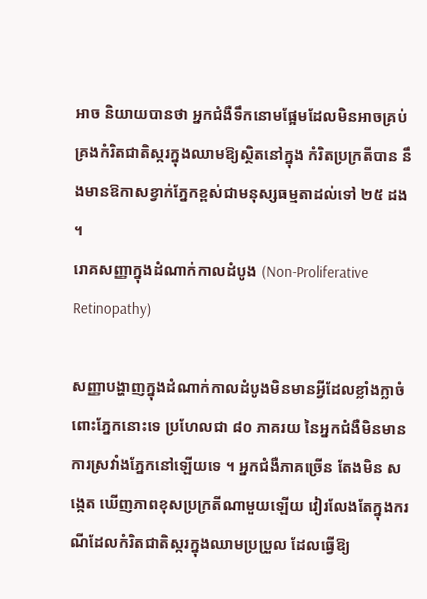អាច និយាយបានថា អ្នកជំងឺទឹកនោមផ្អែមដែលមិនអាចគ្រប់គ្រងកំរិតជាតិស្ករក្នុងឈាមឱ្យស្ថិតនៅក្នុង កំរិតប្រក្រតីបាន នឹងមានឱកាសខ្វាក់ភ្នែកខ្ពស់ជាមនុស្សធម្មតាដល់ទៅ ២៥ ដង ។
រោគសញ្ញាក្នុងដំណាក់កាលដំបូង (Non-Proliferative Retinopathy)

សញ្ញាបង្ហាញក្នុងដំណាក់កាលដំបូងមិនមានអ្វីដែលខ្លាំងក្លាចំពោះភ្នែកនោះទេ ប្រហែលជា ៨០ ភាគរយ នៃអ្នកជំងឺមិនមានការស្រវាំងភ្នែកនៅឡើយទេ ។ អ្នកជំងឺភាគច្រើន តែងមិន សង្កេត ឃើញភាពខុសប្រក្រតីណាមួយឡើយ វៀរលែងតែក្នុងករណីដែលកំរិតជាតិស្ករក្នុងឈាមប្រប្រួល ដែលធ្វើឱ្យ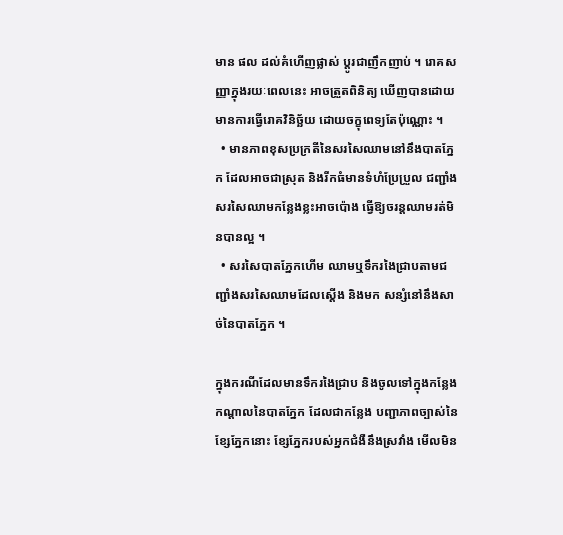មាន ផល ដល់គំហើញផ្លាស់ ប្តូរជាញឹកញាប់ ។ រោគសញ្ញាក្នុងរយៈពេលនេះ អាចត្រួតពិនិត្យ ឃើញបានដោយមានការធ្វើរោគវិនិច្ឆ័យ ដោយចក្ខុពេទ្យតែប៉ុណ្ណោះ ។
  • មានភាពខុសប្រក្រតីនៃសរសៃឈាមនៅនឹងបាតភ្នែក ដែលអាចជាស្រុត និងរីកធំមានទំហំប្រែប្រួល ជញ្ជាំងសរសៃឈាមកន្លែងខ្លះអាចប៉ោង ធ្វើឱ្យចរន្តឈាមរត់មិនបានល្អ ។
  • សរសៃបាតភ្នែកហើម ឈាមឬទឹករងៃជ្រាបតាមជញ្ជាំងសរសៃឈាមដែលស្តើង និងមក សន្សំនៅនឹងសាច់នៃបាតភ្នែក ។

ក្នុងករណីដែលមានទឹករងៃជ្រាប និងចូលទៅក្នុងកន្លែងកណ្តាលនៃបាតភ្នែក ដែលជាកន្លែង បញ្ជាភាពច្បាស់នៃខ្សែភ្នែកនោះ ខ្សែភ្នែករបស់អ្នកជំងឺនឹងស្រវាំង មើលមិន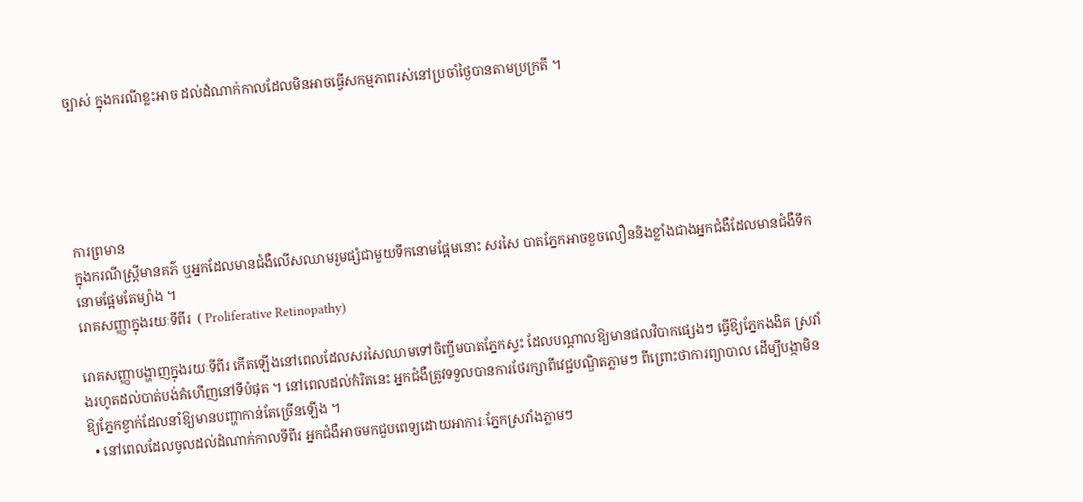ច្បាស់ ក្នុងករណីខ្លះអាច ដល់ដំណាក់កាលដែលមិនអាចធ្វើសកម្មភាពរស់នៅប្រចាំថ្ងៃបានតាមប្រក្រតី ។





ការព្រមាន
ក្នុងករណីស្ត្រីមានគភ៌ ឬអ្នកដែលមានជំងឺលើសឈាមរួមផ្សំជាមួយទឹកនោមផ្អែមនោះ សរសៃ បាតភ្នែកអាចខួចលឿននិងខ្លាំងជាងអ្នកជំងឺដែលមានជំងឺទឹកនោមផ្អែមតែម្យ៉ាង ។
រោគសញ្ញាក្នុងរយៈទីពីរ  ( Proliferative Retinopathy)

រោគសញ្ញាបង្ហាញក្នុងរយៈទីពីរ កើតឡើងនៅពេលដែលសរសៃឈាមទៅចិញ្ចឹមបាតភ្នែកស្ទះ ដែលបណ្តាលឱ្យមានផលវិបាកផ្សេងៗ ធ្វើឱ្យភ្នែកងងិត ស្រវាំងរហូតដល់បាត់បង់គំហើញនៅទីបំផុត ។ នៅពេលដល់កំរិតនេះ អ្នកជំងឺត្រូវទទួលបានការថែរក្សាពីវេជ្ជបណ្ឌិតភ្លាមៗ ពីព្រោះថាការព្យាបាល ដើម្បីបង្កាមិនឱ្យភ្នែកខ្វាក់ដែលនាំឱ្យមានបញ្ហាកាន់តែច្រើនឡើង ។
  • នៅពេលដែលចូលដល់ដំណាក់កាលទីពីរ អ្នកជំងឺអាចមកជួបពេទ្យដោយអាការៈភ្នែកស្រវាំងភ្លាមៗ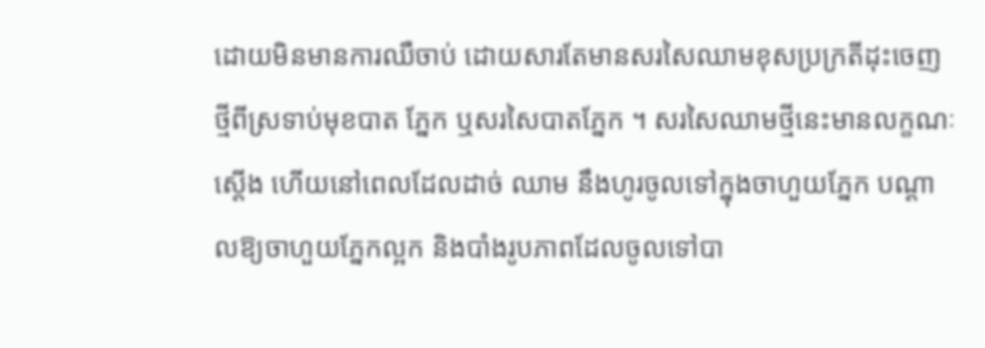ដោយមិនមានការឈឺចាប់ ដោយសារតែមានសរសៃឈាមខុសប្រក្រតីដុះចេញថ្មីពីស្រទាប់មុខបាត ភ្នែក ឬសរសៃបាតភ្នែក ។ សរសៃឈាមថ្មីនេះមានលក្ខណៈស្តើង ហើយនៅពេលដែលដាច់ ឈាម នឹងហូរចូលទៅក្នុងចាហួយភ្នែក បណ្តាលឱ្យចាហួយភ្នែកល្អក និងបាំងរូបភាពដែលចូលទៅបា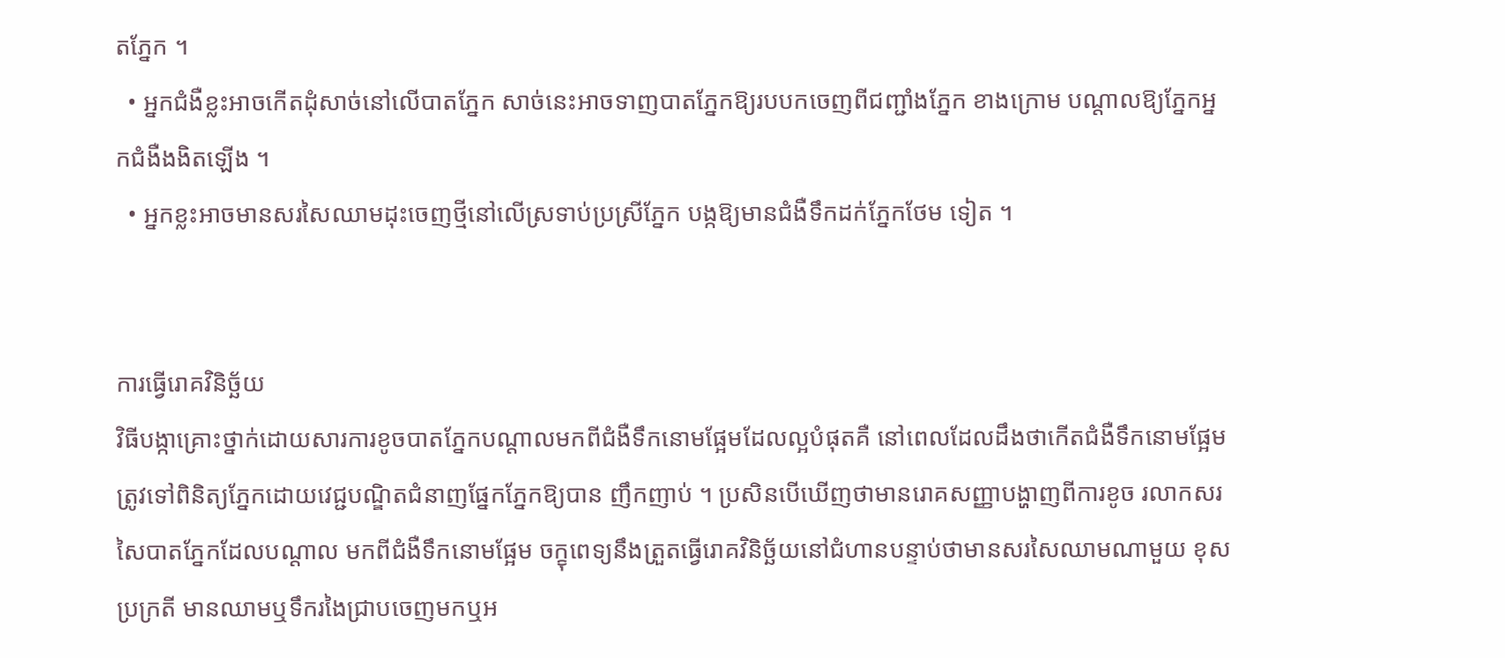តភ្នែក ។
  • អ្នកជំងឺខ្លះអាចកើតដុំសាច់នៅលើបាតភ្នែក សាច់នេះអាចទាញបាតភ្នែកឱ្យរបបកចេញពីជញ្ជាំងភ្នែក ខាងក្រោម បណ្តាលឱ្យភ្នែកអ្នកជំងឺងងិតឡើង ។
  • អ្នកខ្លះអាចមានសរសៃឈាមដុះចេញថ្មីនៅលើស្រទាប់ប្រស្រីភ្នែក បង្កឱ្យមានជំងឺទឹកដក់ភ្នែកថែម ទៀត ។


ការធ្វើរោគវិនិច្ឆ័យ
វិធីបង្កាគ្រោះថ្នាក់ដោយសារការខូចបាតភ្នែកបណ្តាលមកពីជំងឺទឹកនោមផ្អែមដែលល្អបំផុតគឺ នៅពេលដែលដឹងថាកើតជំងឺទឹកនោមផ្អែម ត្រូវទៅពិនិត្យភ្នែកដោយវេជ្ជបណ្ឌិតជំនាញផ្នែកភ្នែកឱ្យបាន ញឹកញាប់ ។ ប្រសិនបើឃើញថាមានរោគសញ្ញាបង្ហាញពីការខូច រលាកសរសៃបាតភ្នែកដែលបណ្តាល មកពីជំងឺទឹកនោមផ្អែម ចក្ខុពេទ្យនឹងត្រួតធ្វើរោគវិនិច្ឆ័យនៅជំហានបន្ទាប់ថាមានសរសៃឈាមណាមួយ ខុសប្រក្រតី មានឈាមឬទឹករងៃជ្រាបចេញមកឬអ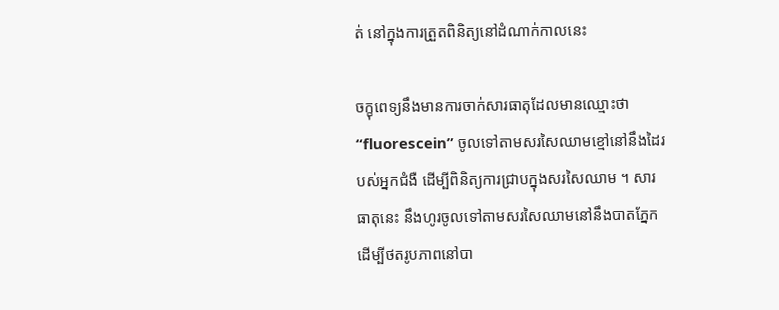ត់ នៅក្នុងការត្រួតពិនិត្យនៅដំណាក់កាលនេះ

ចក្ខុពេទ្យនឹងមានការចាក់សារធាតុដែលមានឈ្មោះថា “fluorescein” ចូលទៅតាមសរសៃឈាមខ្មៅនៅនឹងដៃរបស់អ្នកជំងឺ ដើម្បីពិនិត្យការជ្រាបក្នុងសរសៃឈាម ។ សារធាតុនេះ នឹងហូរចូលទៅតាមសរសៃឈាមនៅនឹងបាតភ្នែក ដើម្បីថតរូបភាពនៅបា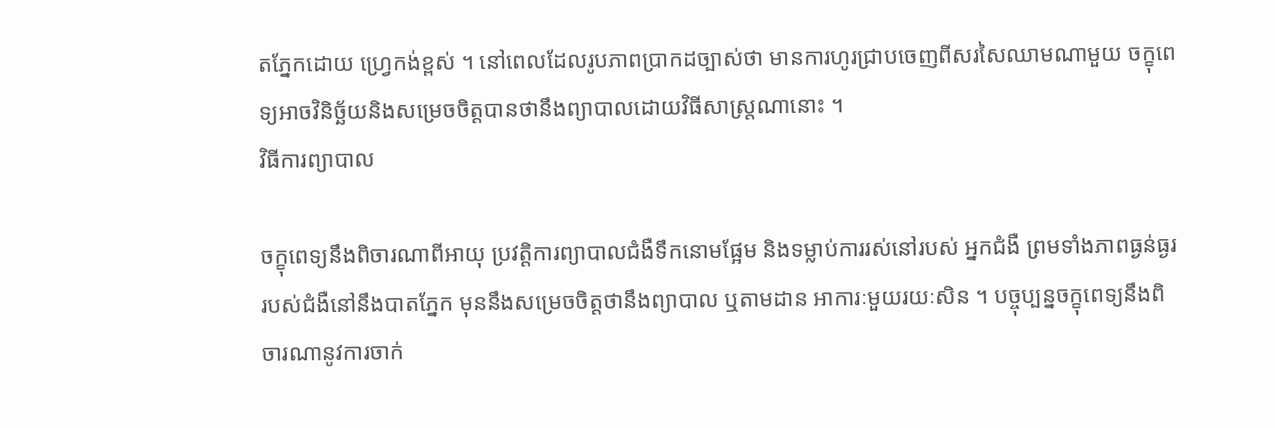តភ្នែកដោយ ហ្រ្វេកង់ខ្ពស់ ។ នៅពេលដែលរូបភាពប្រាកដច្បាស់ថា មានការហូរជ្រាបចេញពីសរសៃឈាមណាមួយ ចក្ខុពេទ្យអាចវិនិច្ឆ័យនិងសម្រេចចិត្តបានថានឹងព្យាបាលដោយវិធីសាស្ត្រណានោះ ។
វិធីការព្យាបាល

ចក្ខុពេទ្យនឹងពិចារណាពីអាយុ ប្រវត្តិការព្យាបាលជំងឺទឹកនោមផ្អែម និងទម្លាប់ការរស់នៅរបស់ អ្នកជំងឺ ព្រមទាំងភាពធ្ងន់ធ្ងររបស់ជំងឺនៅនឹងបាតភ្នែក មុននឹងសម្រេចចិត្តថានឹងព្យាបាល ឬតាមដាន អាការៈមួយរយៈសិន ។ បច្ចុប្បន្នចក្ខុពេទ្យនឹងពិចារណានូវការចាក់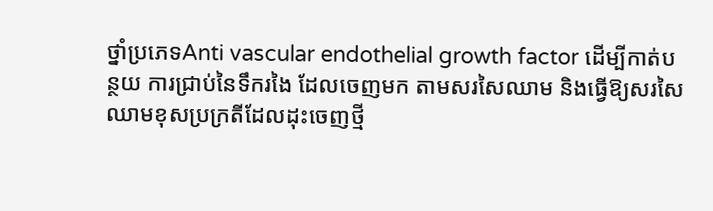ថ្នាំប្រភេទAnti vascular endothelial growth factor ដើម្បីកាត់បន្ថយ ការជ្រាប់នៃទឹករងៃ ដែលចេញមក តាមសរសៃឈាម និងធ្វើឱ្យសរសៃ ឈាមខុសប្រក្រតីដែលដុះចេញថ្មី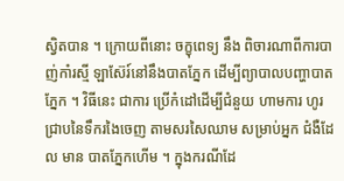ស្វិតបាន ។ ក្រោយពីនោះ ចក្ខុពេទ្យ នឹង ពិចារណាពីការបាញ់កាំរស្មី ឡាស៊ែរ៍នៅនឹងបាតភ្នែក ដើម្បីព្យាបាលបញ្ហាបាតភ្នែក ។ វិធីនេះ ជាការ ប្រើកំដៅដើម្បីជំនួយ ហាមការ ហូរជ្រាបនៃទឹករងៃចេញ តាមសរសៃឈាម សម្រាប់អ្នក ជំងឺដែល មាន បាតភ្នែកហើម ។ ក្នុងករណីដែ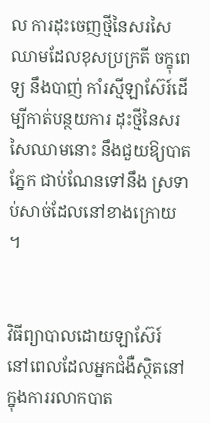ល ការដុះចេញថ្មីនៃសរសៃឈាមដែលខុសប្រក្រតី ចក្ខុពេទ្យ នឹងបាញ់ កាំរស្មីឡាស៊ែរ៍ដើម្បីកាត់បន្ថយការ ដុះថ្មីនៃសរសៃឈាមនោះ នឹងជួយឱ្យបាតភ្នែក ជាប់ណែនទៅនឹង ស្រទាប់សាច់ដែលនៅខាងក្រោយ ។


វិធីព្យាបាលដោយឡាស៊ែរ៍
នៅពេលដែលអ្នកជំងឺស្ថិតនៅក្នុងការរលាកបាត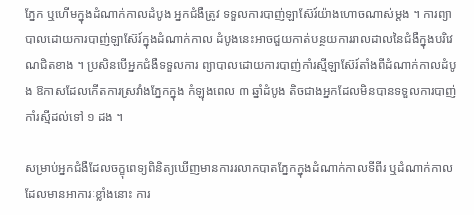ភ្នែក ឬហើមក្នុងដំណាក់កាលដំបូង អ្នកជំងឺត្រូវ ទទួលការបាញ់ឡាស៊ែរ៍យ៉ាងហោចណាស់ម្តង ។ ការព្យាបាលដោយការបាញ់ឡាស៊ែរ៍ក្នុងដំណាក់កាល ដំបូងនេះអាចជួយកាត់បន្ថយការរាលដាលនៃជំងឺក្នុងបរិវេណជិតខាង ។ ប្រសិនបើអ្នកជំងឺទទួលការ ព្យាបាលដោយការបាញ់កាំរស្មីឡាស៊ែរ៍តាំងពីដំណាក់កាលដំបូង ឱកាសដែលកើតការស្រវាំងភ្នែកក្នុង កំឡុងពេល ៣ ឆ្នាំដំបូង តិចជាងអ្នកដែលមិនបានទទួលការបាញ់កាំរស្មីដល់ទៅ ១ ដង ។

សម្រាប់អ្នកជំងឺដែលចក្ខុពេទ្យពិនិត្យឃើញមានការរលាកបាតភ្នែកក្នុងដំណាក់កាលទីពីរ ឬដំណាក់កាលដែលមានអាការៈខ្លាំងនោះ ការ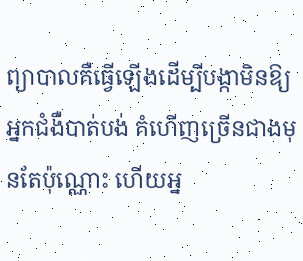ព្យាបាលគឺធ្វើឡើងដើម្បីបង្កាមិនឱ្យអ្នកជំងឺបាត់បង់ គំហើញច្រើនជាងមុនតែប៉ុណ្ណោះ ហើយអ្ន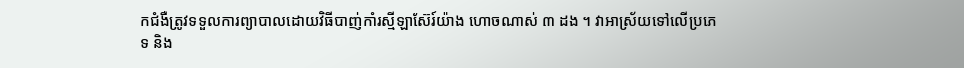កជំងឺត្រូវទទួលការព្យាបាលដោយវិធីបាញ់កាំរស្មីឡាស៊ែរ៍យ៉ាង ហោចណាស់ ៣ ដង ។ វាអាស្រ័យទៅលើប្រភេទ និង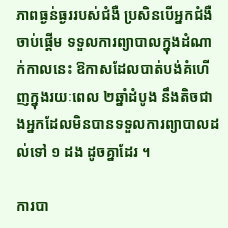ភាពធ្ងន់ធ្ងររបស់ជំងឺ ប្រសិនបើអ្នកជំងឺចាប់ផ្តើម ទទួលការព្យាបាលក្នុងដំណាក់កាលនេះ ឱកាសដែលបាត់បង់គំហើញក្នុងរយៈពេល ២ឆ្នាំដំបូង នឹងតិចជាងអ្នកដែលមិនបានទទួលការព្យាបាលដល់ទៅ ១ ដង ដូចគ្នាដែរ ។

ការបា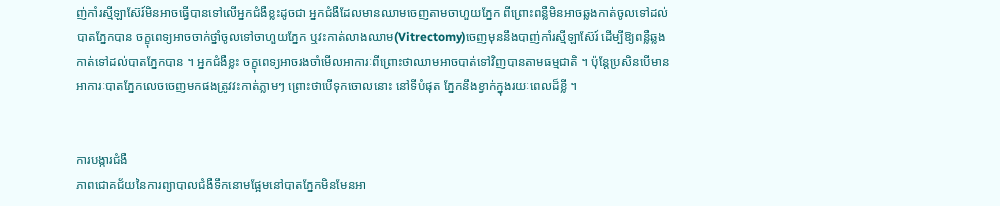ញ់កាំរស្មីឡាស៊ែរ៍មិនអាចធ្វើបានទៅលើអ្នកជំងឺខ្លះដូចជា អ្នកជំងឺដែលមានឈាមចេញតាមចាហួយភ្នែក ពីព្រោះពន្លឺមិនអាចឆ្លងកាត់ចូលទៅដល់បាតភ្នែកបាន ចក្ខុពេទ្យអាចចាក់ថ្នាំចូលទៅចាហួយភ្នែក ឬវះកាត់លាងឈាម(Vitrectomy)ចេញមុននឹងបាញ់កាំរស្មីឡាស៊ែរ៍ ដើម្បីឱ្យពន្លឺឆ្លងកាត់ទៅដល់បាតភ្នែកបាន ។ អ្នកជំងឺខ្លះ ចក្ខុពេទ្យអាចរងចាំមើលអាការៈពីព្រោះថាឈាមអាចបាត់ទៅវិញបានតាមធម្មជាតិ ។ ប៉ុន្តែប្រសិនបើមានអាការៈបាតភ្នែកលេចចេញមកផងត្រូវវះកាត់ភ្លាមៗ ព្រោះថាបើទុកចោលនោះ នៅទីបំផុត ភ្នែកនឹងខ្វាក់ក្នុងរយៈពេលដ៏ខ្លី ។


ការបង្ការជំងឺ
ភាពជោគជ័យនៃការព្យាបាលជំងឺទឹកនោមផ្អែមនៅបាតភ្នែកមិនមែនអា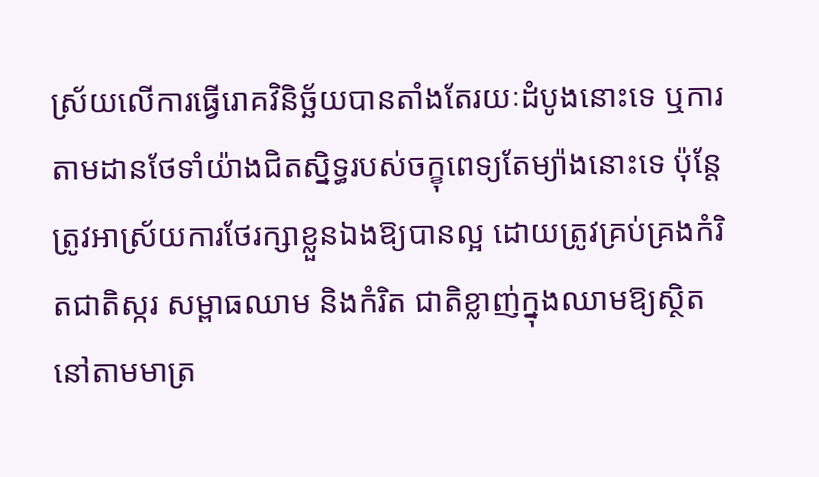ស្រ័យលើការធ្វើរោគវិនិច្ឆ័យបានតាំងតែរយៈដំបូងនោះទេ ឬការតាមដានថែទាំយ៉ាងជិតស្និទ្ធរបស់ចក្ខុពេទ្យតែម្យ៉ាងនោះទេ ប៉ុន្តែត្រូវអាស្រ័យការថែរក្សាខ្លួនឯងឱ្យបានល្អ ដោយត្រូវគ្រប់គ្រងកំរិតជាតិស្ករ សម្ពាធឈាម និងកំរិត ជាតិខ្លាញ់ក្នុងឈាមឱ្យស្ថិតនៅតាមមាត្រ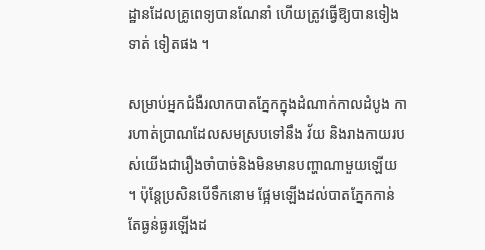ដ្ឋានដែលគ្រូពេទ្យបានណែនាំ ហើយត្រូវធ្វើឱ្យបានទៀងទាត់ ទៀតផង ។

សម្រាប់អ្នកជំងឺរលាកបាតភ្នែកក្នុងដំណាក់កាលដំបូង ការហាត់ប្រាណដែលសមស្របទៅនឹង វ័យ និងរាងកាយរបស់យើងជារឿងចាំបាច់និងមិនមានបញ្ហាណាមួយឡើយ ។ ប៉ុន្តែប្រសិនបើទឹកនោម ផ្អែមឡើងដល់បាតភ្នែកកាន់តែធ្ងន់ធ្ងរឡើងដ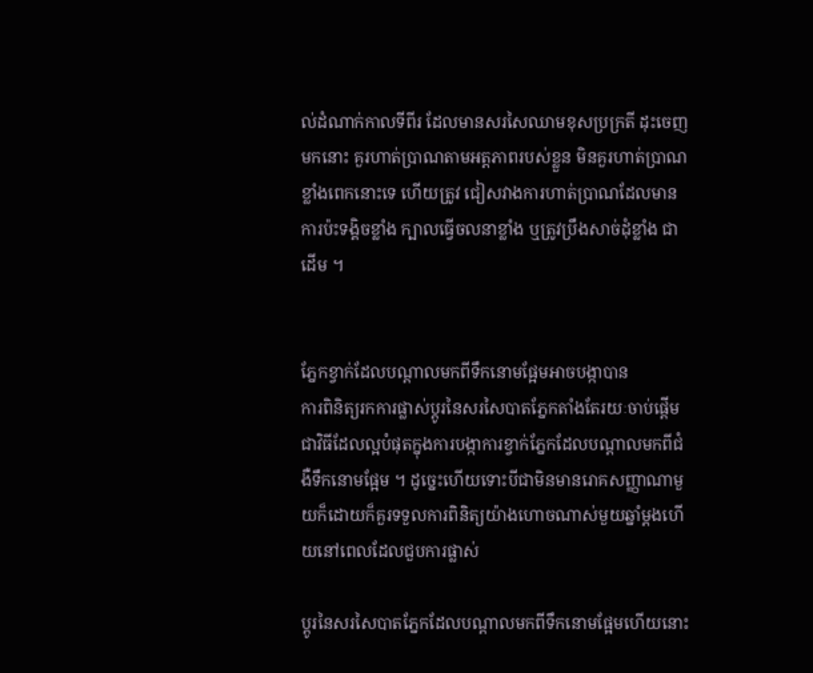ល់ដំណាក់កាលទីពីរ ដែលមានសរសៃឈាមខុសប្រក្រតី ដុះចេញមកនោះ គួរហាត់ប្រាណតាមអត្តភាពរបស់ខ្លួន មិនគួរហាត់ប្រាណខ្លាំងពេកនោះទេ ហើយត្រូវ ជៀសវាងការហាត់ប្រាណដែលមានការប៉ះទង្គិចខ្លាំង ក្បាលធ្វើចលនាខ្លាំង ឬត្រូវប្រឹងសាច់ដុំខ្លាំង ជាដើម ។


ភ្នែកខ្វាក់ដែលបណ្តាលមកពីទឹកនោមផ្អែមអាចបង្កាបាន
ការពិនិត្យរកការផ្លាស់ប្តូរនៃសរសៃបាតភ្នែកតាំងតែរយៈចាប់ផ្តើម ជាវិធីដែលល្អបំផុតក្នុងការបង្កាការខ្វាក់ភ្នែកដែលបណ្តាលមកពីជំងឺទឹកនោមផ្អែម ។ ដូច្នេះហើយទោះបីជាមិនមានរោគសញ្ញាណាមួយក៏ដោយក៏គួរទទួលការពិនិត្យយ៉ាងហោចណាស់មួយឆ្នាំម្តងហើយនៅពេលដែលជួបការផ្លាស់

ប្តូរនៃសរសៃបាតភ្នែកដែលបណ្តាលមកពីទឹកនោមផ្អែមហើយនោះ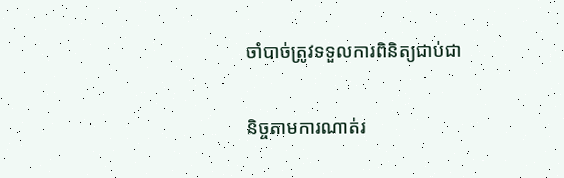ចាំបាច់ត្រូវទទួលការពិនិត្យជាប់ជា

និច្ចតាមការណាត់រ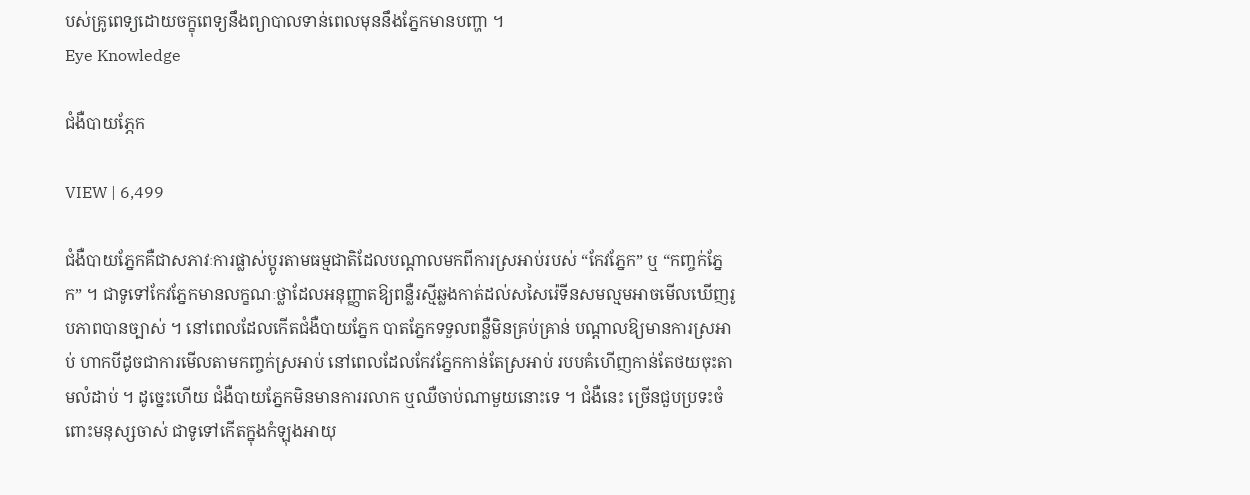បស់គ្រូពេទ្យដោយចក្ខុពេទ្យនឹងព្យាបាលទាន់ពេលមុននឹងភ្នែកមានបញ្ហា ។
Eye Knowledge

ជំងឺបាយភ្ភែក

VIEW | 6,499

ជំងឺបាយភ្នែកគឺជាសភាវៈការផ្លាស់ប្តូរតាមធម្មជាតិដែលបណ្តាលមកពីការស្រអាប់របស់ “កែវភ្នែក” ឬ “កញ្ចក់ភ្នែក” ។ ជាទូទៅកែវភ្នែកមានលក្ខណៈថ្លាដែលអនុញ្ញាតឱ្យពន្លឺរស្មីឆ្លងកាត់ដល់សសៃរ៉េទីនសមល្មមអាចមើលឃើញរូបភាពបានច្បាស់ ។ នៅពេលដែលកើតជំងឺបាយភ្នែក បាតភ្នែកទទួលពន្លឺមិនគ្រប់គ្រាន់ បណ្តាលឱ្យមានការស្រអាប់ ហាកបីដូចជាការមើលតាមកញ្ចក់ស្រអាប់ នៅពេលដែលកែវភ្នែកកាន់តែស្រអាប់ របបគំហើញកាន់តែថយចុះតាមលំដាប់ ។ ដូច្នេះហើយ ជំងឺបាយភ្នែកមិនមានការរលាក ឬឈឺចាប់ណាមួយនោះទេ ។ ជំងឺនេះ ច្រើនជួបប្រទះចំពោះមនុស្សចាស់ ជាទូទៅកើតក្នុងកំឡុងអាយុ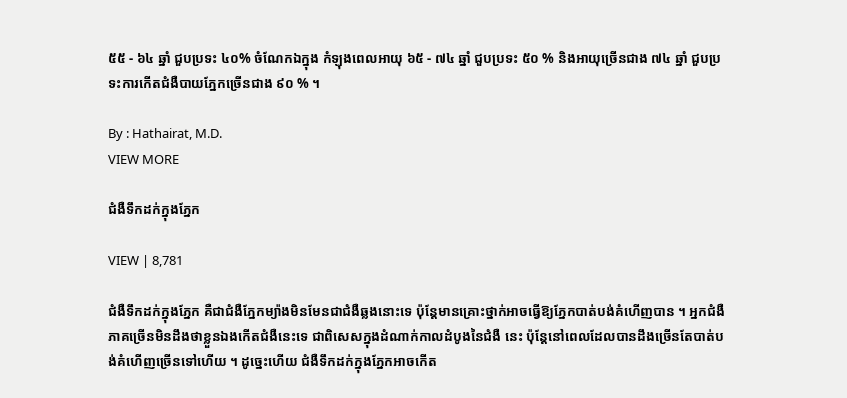៥៥ - ៦៤ ឆ្នាំ ជួបប្រទះ ៤០% ចំណែកឯក្នុង កំឡុងពេលអាយុ ៦៥ - ៧៤ ឆ្នាំ ជួបប្រទះ ៥០ % និងអាយុច្រើនជាង ៧៤ ឆ្នាំ ជួបប្រទះការកើតជំងឺបាយភ្នែកច្រើនជាង ៩០ % ។

By : Hathairat, M.D.
VIEW MORE

ជំងឺទឹកដក់ក្នុងភ្នែក

VIEW | 8,781

ជំងឺទឹកដក់ក្នុងភ្នែក គឺជាជំងឺភ្នែកម្យ៉ាងមិនមែនជាជំងឺឆ្លងនោះទេ ប៉ុន្តែមានគ្រោះថ្នាក់អាចធ្វើឱ្យភ្នែកបាត់បង់គំហើញបាន ។ អ្នកជំងឺភាគច្រើនមិនដឹងថាខ្លួនឯងកើតជំងឺនេះទេ ជាពិសេសក្នុងដំណាក់កាលដំបូងនៃជំងឺ នេះ ប៉ុន្តែនៅពេលដែលបានដឹងច្រើនតែបាត់បង់គំហើញច្រើនទៅហើយ ។ ដូច្នេះហើយ ជំងឺទឹកដក់ក្នុងភ្នែកអាចកើត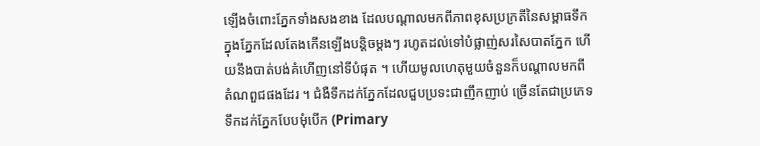ឡើងចំពោះភ្នែកទាំងសងខាង ដែលបណ្តាលមកពីភាពខុសប្រក្រតីនៃសម្ពាធទឹកក្នុងភ្នែកដែលតែងកើនឡើងបន្តិចម្តងៗ រហូតដល់ទៅបំផ្លាញ់សរសៃបាតភ្នែក ហើយនឹងបាត់បង់គំហើញនៅទីបំផុត ។ ហើយមូលហេតុមួយចំនួនក៏បណ្តាលមកពីតំណពួជផងដែរ ។ ជំងឺទឹកដក់ភ្នែកដែលជួបប្រទះជាញឹកញាប់ ច្រើនតែជាប្រភេទទឹកដក់ភ្នែកបែបមុំបើក (Primary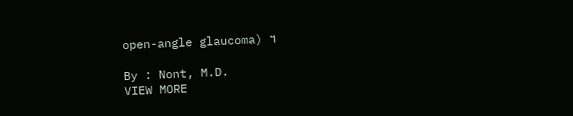open-angle glaucoma) ។

By : Nont, M.D.
VIEW MORE